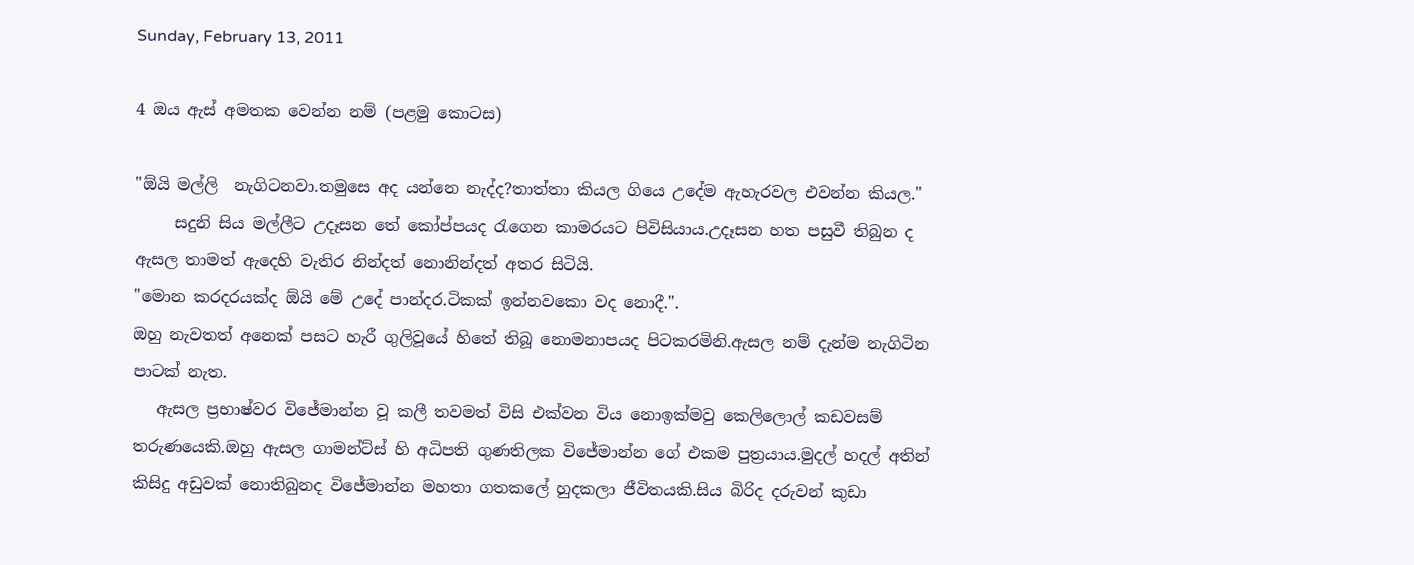Sunday, February 13, 2011

4 ඔය ඇස් අමතක වෙන්න නම් (පළමු කොටස)

"ඕයි මල්ලි  නැගිටනවා.තමුසෙ අද යන්නෙ නැද්ද?තාත්තා කියල ගියෙ උදේම ඇහැරවල එවන්න කියල."
     සදුනි සිය මල්ලීට උදෑසන තේ කෝප්පයද රැගෙන කාමරයට පිවිසියාය.උදෑසන හත පසුවී තිබුන ද ඇසල තාමත් ඇදෙහි වැතිර නින්දත් නොනින්දත් අතර සිටියි.
"මොන කරදරයක්ද ඕයි මේ උදේ පාන්දර.ටිකක් ඉන්නවකො වද නොදී.".
ඔහු නැවතත් අනෙක් පසට හැරී ගුලිවූයේ හිතේ තිබූ නොමනාපයද පිටකරමිනි.ඇසල නම් දැන්ම නැගිටින පාටක් නැත.
   ඇසල ප්‍රභාෂ්වර විජේමාන්න වූ කලී තවමත් විසි එක්වන විය නොඉක්මවු කෙලිලොල් කඩවසම් තරුණයෙකි.ඔහු ඇසල ගාමන්ට්ස් හි අධිපති ගුණතිලක විජේමාන්න ගේ එකම පුත්‍රයාය.මුදල් හදල් අතින් කිසිදු අඩුවක් නොතිබුනද විජේමාන්න මහතා ගතකලේ හුදකලා ජීවිතයකි.සිය බිරිද දරුවන් කුඩා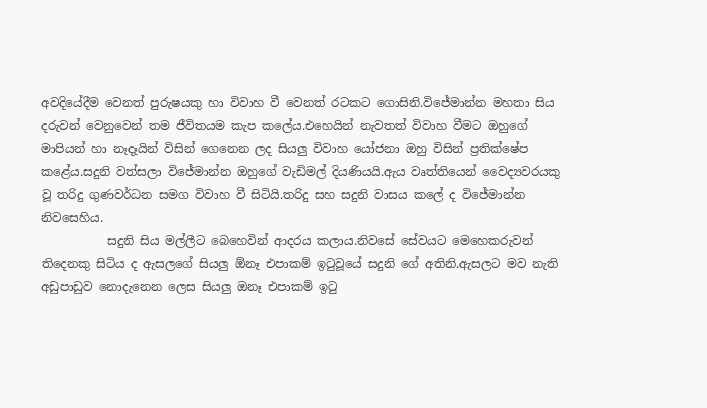අවදියේදීම වෙනත් පුරුෂයකු හා විවාහ වී වෙනත් රටකට ගොසිනි.විජේමාන්න මහතා සිය දරුවන් වෙනුවෙන් තම ජීවිතයම කැප කලේය.එහෙයින් නැවතත් විවාහ වීමට ඔහුගේ මාපියන් හා නෑදෑයින් විසින් ගෙනෙන ලද සියලු විවාහ යෝජනා ඔහු විසින් ප්‍රතික්ෂේප කළේය.සදුනි වත්සලා විජේමාන්න ඔහුගේ වැඩිමල් දියණියයි.ඇය වෘත්තියෙන් වෛද්‍යවරයකු වූ තරිදු ගුණවර්ධන සමග විවාහ වී සිටියි.තරිදු සහ සදුනි වාසය කලේ ද විජේමාන්න නිවසෙහිය.
           සදුනි සිය මල්ලීට බෙහෙවින් ආදරය කලාය.නිවසේ සේවයට මෙහෙකරුවන් තිදෙනකු සිටිය ද ඇසලගේ සියලු ඕනෑ එපාකම් ඉටුවූයේ සදුනි ගේ අතිනි.ඇසලට මව නැති අඩුපාඩුව නොදැනෙන ලෙස සියලු ඔනෑ එපාකම් ඉටු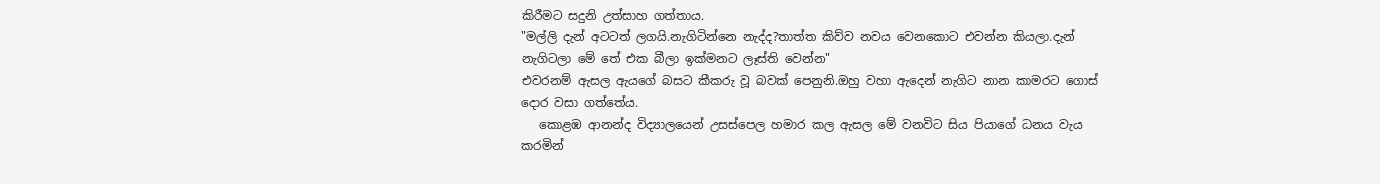කිරීමට සදුනි උත්සාහ ගත්තාය.
"මල්ලි දැන් අටටත් ලගයි.නැගිටින්නෙ නැද්ද?තාත්ත කිව්ව නවය වෙනකොට එවන්න කියලා.දැන් නැගිටලා මේ තේ එක බීලා ඉක්මනට ලෑස්ති වෙන්න"
එවරනම් ඇසල ඇයගේ බසට කීකරු වූ බවක් පෙනුනි.ඔහු වහා ඇදෙන් නැගිට නාන කාමරට ගොස් දොර වසා ගත්තේය.
   කොළඹ ආනන්ද විද්‍යාලයෙන් උසස්පෙල හමාර කල ඇසල මේ වනවිට සිය පියාගේ ධනය වැය කරමින්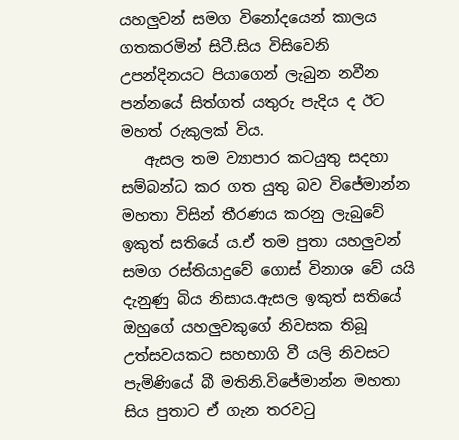යහලුවන් සමග විනෝදයෙන් කාලය ගතකරමින් සිටී.සිය විසිවෙනි උපන්දිනයට පියාගෙන් ලැබුන නවීන පන්නයේ සිත්ගත් යතුරු පැදිය ද ඊට මහත් රුකුලක් විය.
   ඇසල තම ව්‍යාපාර කටයුතු සදහා සම්බන්ධ කර ගත යුතු බව විජේමාන්න මහතා විසින් තීරණය කරනු ලැබුවේ ඉකුත් සතියේ ය.ඒ තම පුතා යහලුවන් සමග රස්තියාදුවේ ගොස් විනාශ වේ යයි දැනුණු බිය නිසාය.ඇසල ඉකුත් සතියේ ඔහුගේ යහලුවකුගේ නිවසක තිබූ උත්සවයකට සහභාගි වී යලි නිවසට පැමිණියේ බී මතිනි.විජේමාන්න මහතා සිය පුතාට ඒ ගැන තරවටු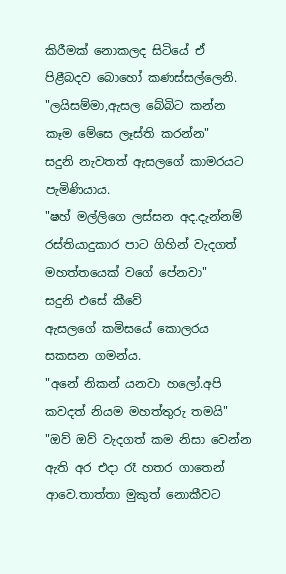කිරීමක් නොකලද සිටියේ ඒ පිළීබදව බොහෝ කණස්සල්ලෙනි.
"ලයිසම්මා,ඇසල බේබිට කන්න කෑම මේසෙ ලෑස්ති කරන්න"
සදුනි නැවතත් ඇසලගේ කාමරයට පැමිණියාය.
"ෂහ් මල්ලිගෙ ලස්සන අද.දැන්නම් රස්තියාදුකාර පාට ගිහින් වැදගත් මහත්තයෙක් වගේ පේනවා"
සදුනි එසේ කීවේ ඇසලගේ ‍කමිසයේ කොලරය සකසන ගමන්ය.
"අනේ නිකන් යනවා හලෝ.අපි කවදත් නියම මහත්තුරු තමයි"
"ඔව් ඔව් වැදගත් කම නිසා වෙන්න ඇති අර එදා රෑ හතර ගාතෙන් ආවෙ.තාත්තා මුකුත් නොකීවට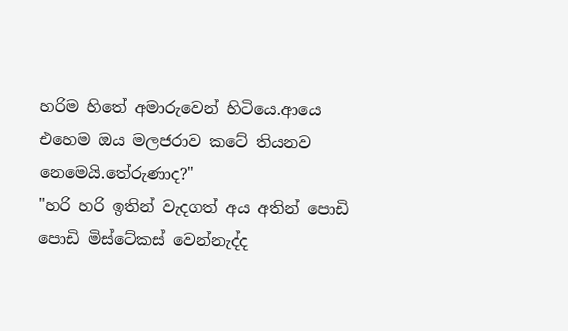හරිම හිතේ අමාරුවෙන් හිටියෙ.ආයෙ එහෙම ඔය මලජරාව කටේ තියනව නෙමෙයි.තේ‍රුණාද?"
"හරි හරි ඉතින් ‍වැදගත් අය අතින් පොඩි පොඩි මිස්ටේකස් වෙන්නැද්ද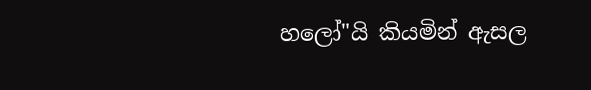හලෝ"යි කියමින් ඇසල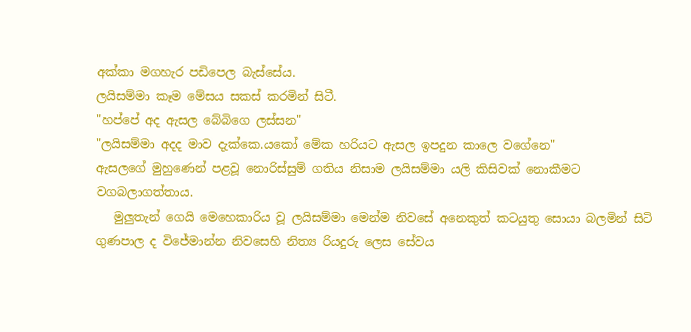අක්කා මගහැර පඩිපෙල බැස්සේය.
ලයිසම්මා කෑම මේසය සකස් කරමින් සිටී.
"හප්පේ අද ඇසල බේබිගෙ ලස්සන"
"ලයිසම්මා අදද මාව දැක්කෙ.යකෝ මේක හරියට ඇසල ඉපදුන කාලෙ වගේනෙ"
ඇසලගේ මුහුණෙන් පළවූ නොරිස්සුම් ගතිය නිසාම ලයිසම්මා යලි කිසිවක් නොකීමට වගබලාගත්තාය.
   මුලුතැන් ගෙයි මෙහෙකාරිය වූ ලයිසම්මා මෙන්ම නිවසේ අනෙකුත් කටයුතු සොයා බලමින් සිටි ගුණපාල ද විජේමාන්න නිවසෙහි නිත්‍ය රියදුරු ලෙස සේවය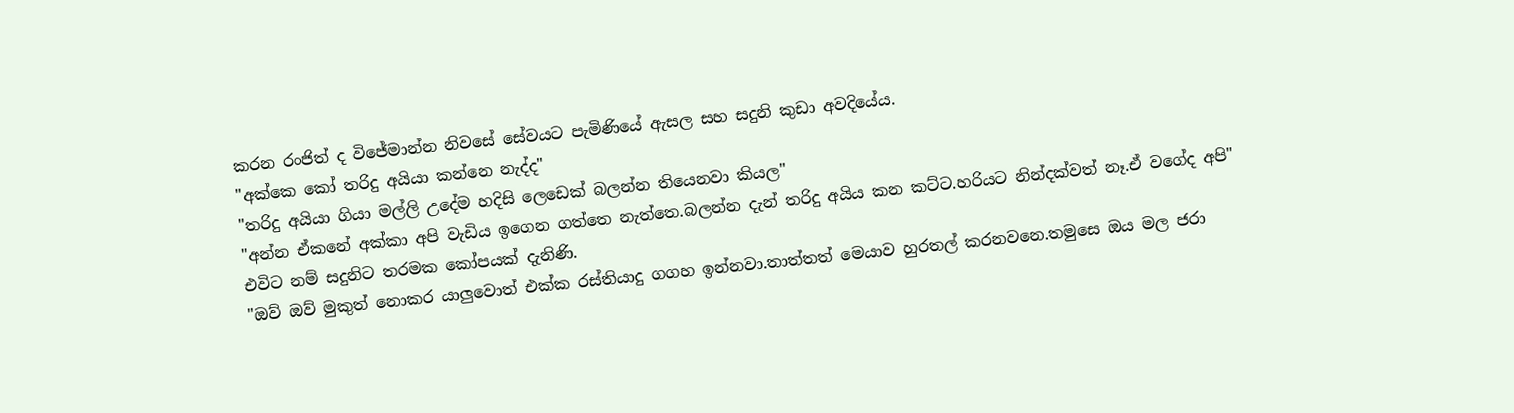කරන රංජිත් ද විජේමාන්න නිවසේ සේවයට පැමිණියේ ඇසල සහ සදුනි කුඩා අවදියේය.
"අක්කෙ කෝ තරිදු අයියා කන්නෙ නැද්ද"
"තරිදු අයියා ගියා මල්ලි උදේම හදිසි ලෙඩෙක් බලන්න තියෙනවා කියල"
"අන්න ඒකනේ අක්කා අපි වැඩිය ඉගෙන ගත්තෙ නැත්තෙ.බලන්න දැන් තරිදු අයිය කන කට්ට.හරියට නින්දක්වත් නෑ.ඒ වගේද අපි"
එවිට නම් සදුනිට තරමක කෝපයක් දැනිණි.
"ඔව් ඔව් මුකුත් නොකර යාලුවොත් එක්ක රස්තියාදු ගගහ ඉන්නවා.තාත්තත් මෙයාව හුරතල් කරනවනෙ.තමුසෙ ඔය මල ජරා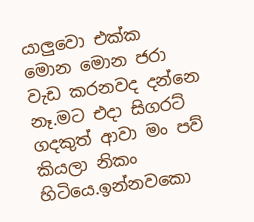යාලුවො එක්ක මොන මොන ජරා වැඩ කරනවද දන්නෙ නෑ.මට එදා සිගරට් ගදකුත් ආවා මං පව් කියලා නිකං හිටියෙ.ඉන්නවකො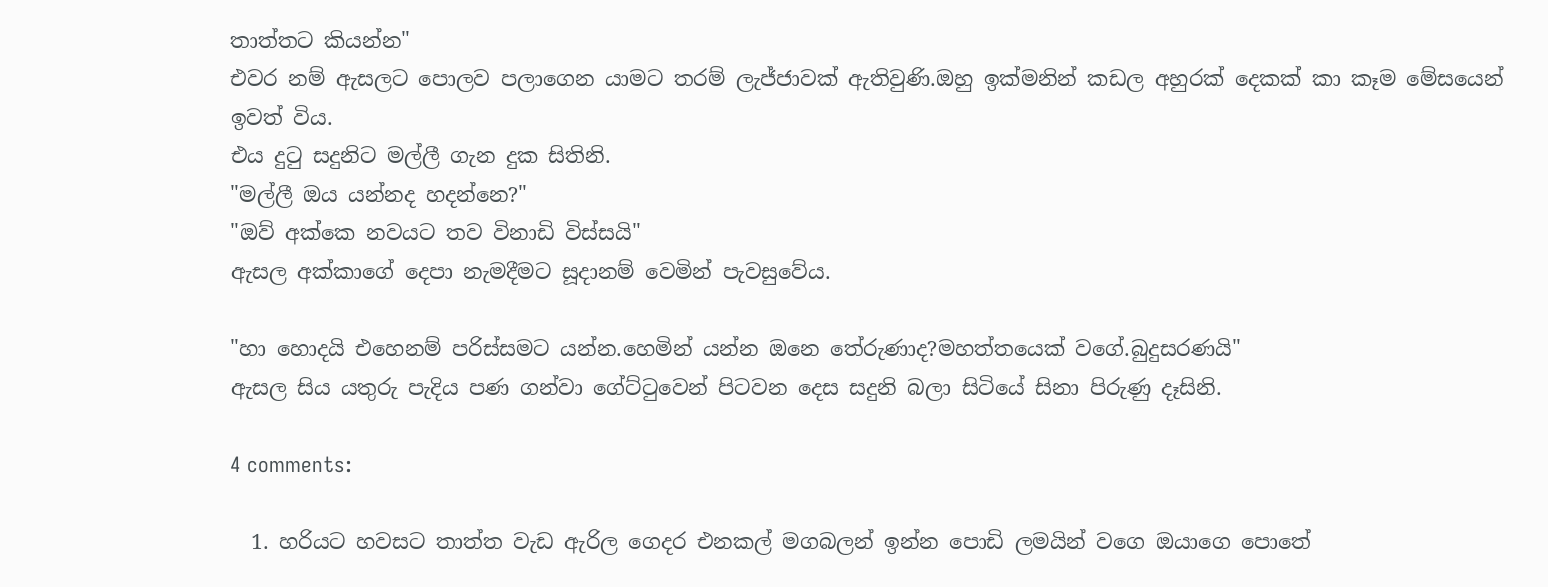තාත්තට කියන්න"
එවර නම් ඇසලට පොලව පලාගෙන යාමට තරම් ලැජ්ජාවක් ඇතිවුණි.ඔහු ඉක්මනින් කඩල අහුරක් දෙකක් කා කෑම මේසයෙන් ඉවත් විය.
එය දුටු සදුනිට මල්ලී ගැන දුක සිතිනි.
"මල්ලී ඔය යන්නද හදන්නෙ?"
"ඔව් අක්කෙ නවයට තව විනාඩි විස්සයි"
ඇසල අක්කාගේ දෙපා නැමදීමට සූදානම් වෙමින් පැවසුවේය.

"හා හොදයි එහෙනම් පරිස්සමට යන්න.හෙමින් යන්න ඔනෙ තේරුණාද?මහත්තයෙක් වගේ.බුදුසරණයි"
ඇසල සිය යතුරු පැදිය පණ ගන්වා ගේට්ටුවෙන් පිටවන දෙස සදුනි බලා සිටියේ සිනා පිරුණු දෑසිනි.

4 comments:

  1. හරියට හවසට තාත්ත වැඩ ඇරිල ගෙදර එනකල් මගබලන් ඉන්න පොඩි ලමයින් වගෙ ඔයාගෙ පොතේ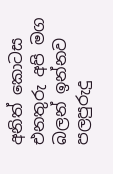අනිත් කොටස එනතුරු අපි මග බලන් ඉන්නව පලපුරුදු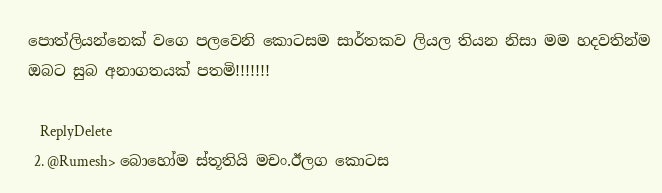පොත්ලියන්නෙක් වගෙ පලවෙනි කොටසම සාර්තකව ලියල තියන නිසා මම හදවතින්ම ඔබට සුබ අනාගතයක් පතමි!!!!!!!

    ReplyDelete
  2. @Rumesh> බොහෝම ස්තූතියි මචං.ඊලග කොටස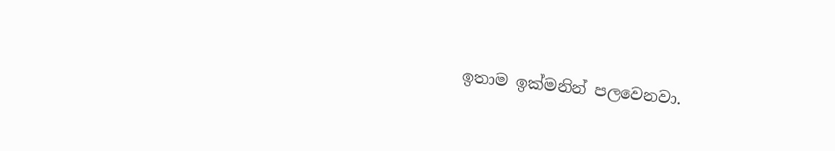ඉතාම ඉක්මනින් පලවෙනවා.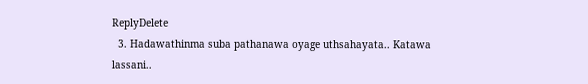ReplyDelete
  3. Hadawathinma suba pathanawa oyage uthsahayata.. Katawa lassani..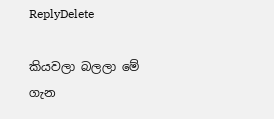ReplyDelete

කියවලා බලලා මේ ගැන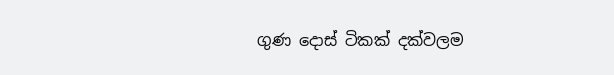ගුණ දොස් ටිකක් දක්වලම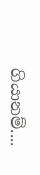ගියානම්....